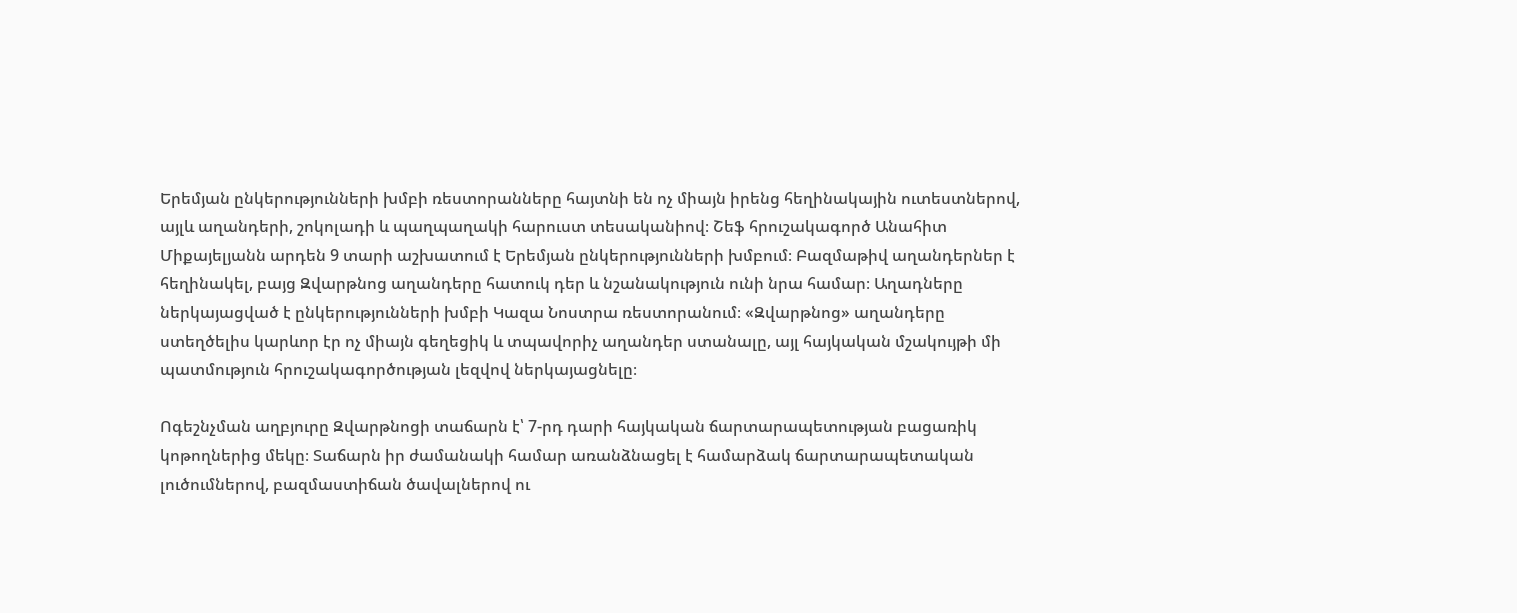Երեմյան ընկերությունների խմբի ռեստորանները հայտնի են ոչ միայն իրենց հեղինակային ուտեստներով, այլև աղանդերի, շոկոլադի և պաղպաղակի հարուստ տեսականիով։ Շեֆ հրուշակագործ Անահիտ Միքայելյանն արդեն 9 տարի աշխատում է Երեմյան ընկերությունների խմբում։ Բազմաթիվ աղանդերներ է հեղինակել, բայց Զվարթնոց աղանդերը հատուկ դեր և նշանակություն ունի նրա համար։ Աղադները ներկայացված է ընկերությունների խմբի Կազա Նոստրա ռեստորանում։ «Զվարթնոց» աղանդերը ստեղծելիս կարևոր էր ոչ միայն գեղեցիկ և տպավորիչ աղանդեր ստանալը, այլ հայկական մշակույթի մի պատմություն հրուշակագործության լեզվով ներկայացնելը։

Ոգեշնչման աղբյուրը Զվարթնոցի տաճարն է՝ 7-րդ դարի հայկական ճարտարապետության բացառիկ կոթողներից մեկը։ Տաճարն իր ժամանակի համար առանձնացել է համարձակ ճարտարապետական լուծումներով, բազմաստիճան ծավալներով ու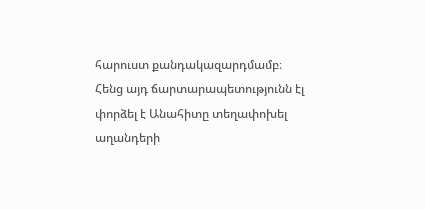հարուստ քանդակազարդմամբ։ Հենց այդ ճարտարապետությունն էլ փորձել է Անահիտը տեղափոխել աղանդերի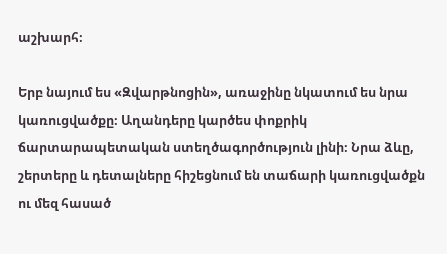աշխարհ։

Երբ նայում ես «Զվարթնոցին», առաջինը նկատում ես նրա կառուցվածքը։ Աղանդերը կարծես փոքրիկ ճարտարապետական ստեղծագործություն լինի։ Նրա ձևը, շերտերը և դետալները հիշեցնում են տաճարի կառուցվածքն ու մեզ հասած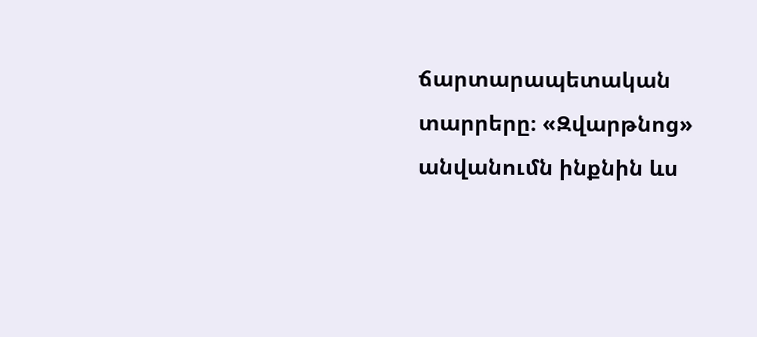ճարտարապետական տարրերը։ «Զվարթնոց» անվանումն ինքնին ևս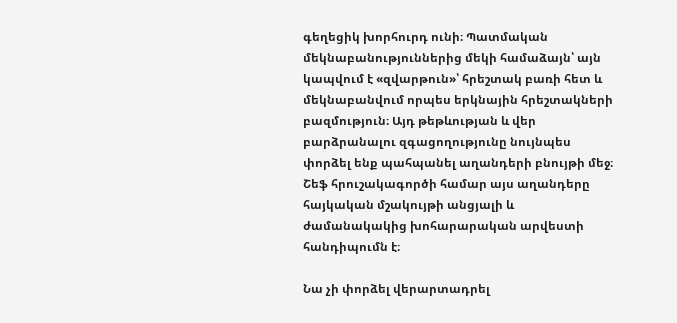գեղեցիկ խորհուրդ ունի։ Պատմական մեկնաբանություններից մեկի համաձայն՝ այն կապվում է «զվարթուն»՝ հրեշտակ բառի հետ և մեկնաբանվում որպես երկնային հրեշտակների բազմություն։ Այդ թեթևության և վեր բարձրանալու զգացողությունը նույնպես փորձել ենք պահպանել աղանդերի բնույթի մեջ։ Շեֆ հրուշակագործի համար այս աղանդերը հայկական մշակույթի անցյալի և ժամանակակից խոհարարական արվեստի հանդիպումն է։

Նա չի փորձել վերարտադրել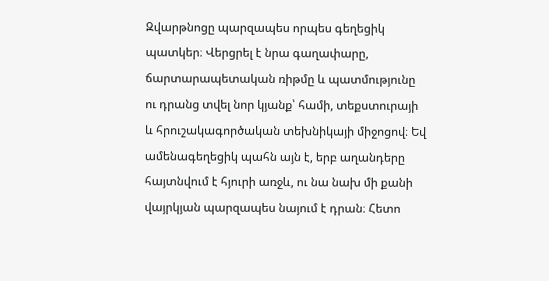Զվարթնոցը պարզապես որպես գեղեցիկ պատկեր։ Վերցրել է նրա գաղափարը, ճարտարապետական ռիթմը և պատմությունը ու դրանց տվել նոր կյանք՝ համի, տեքստուրայի և հրուշակագործական տեխնիկայի միջոցով։ Եվ ամենագեղեցիկ պահն այն է, երբ աղանդերը հայտնվում է հյուրի առջև, ու նա նախ մի քանի վայրկյան պարզապես նայում է դրան։ Հետո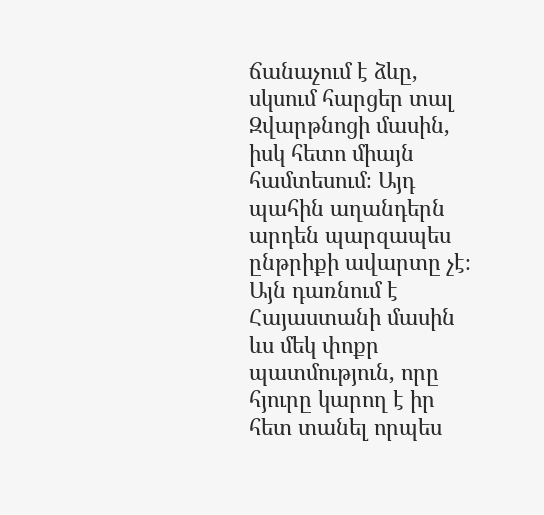ճանաչում է ձևը, սկսում հարցեր տալ Զվարթնոցի մասին, իսկ հետո միայն համտեսում։ Այդ պահին աղանդերն արդեն պարզապես ընթրիքի ավարտը չէ։ Այն դառնում է Հայաստանի մասին ևս մեկ փոքր պատմություն, որը հյուրը կարող է իր հետ տանել որպես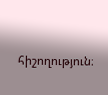հիշողություն։